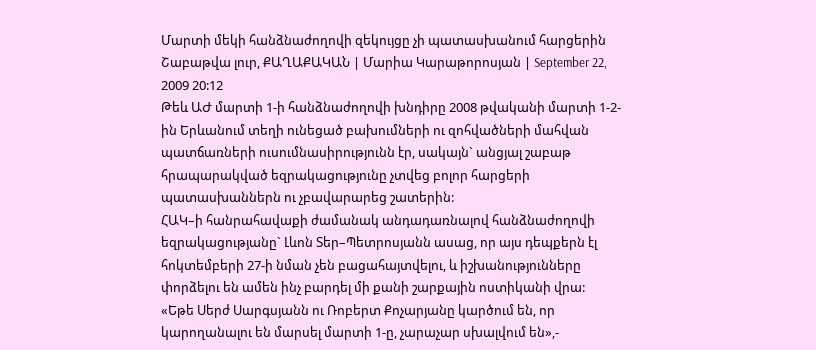Մարտի մեկի հանձնաժողովի զեկույցը չի պատասխանում հարցերին
Շաբաթվա լուր, ՔԱՂԱՔԱԿԱՆ | Մարիա Կարաթորոսյան | September 22, 2009 20:12
Թեև ԱԺ մարտի 1-ի հանձնաժողովի խնդիրը 2008 թվականի մարտի 1-2-ին Երևանում տեղի ունեցած բախումների ու զոհվածների մահվան պատճառների ուսումնասիրությունն էր, սակայն` անցյալ շաբաթ հրապարակված եզրակացությունը չտվեց բոլոր հարցերի պատասխաններն ու չբավարարեց շատերին:
ՀԱԿ–ի հանրահավաքի ժամանակ անդադառնալով հանձնաժողովի եզրակացությանը` Լևոն Տեր–Պետրոսյանն ասաց, որ այս դեպքերն էլ հոկտեմբերի 27-ի նման չեն բացահայտվելու, և իշխանությունները փորձելու են ամեն ինչ բարդել մի քանի շարքային ոստիկանի վրա:
«Եթե Սերժ Սարգսյանն ու Ռոբերտ Քոչարյանը կարծում են, որ կարողանալու են մարսել մարտի 1-ը, չարաչար սխալվում են»,-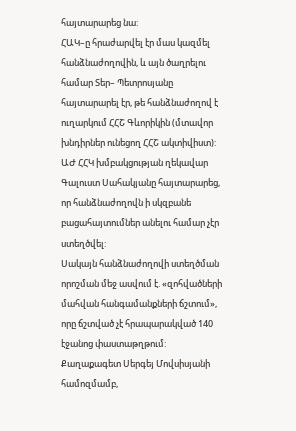հայտարարեց նա:
ՀԱԿ–ը հրաժարվել էր մաս կազմել հանձնաժողովին, և այն ծաղրելու համար Տեր– Պետրոսյանը հայտարարել էր, թե հանձնաժողով է ուղարկում ՀՀՇ Գևորիկին (մտավոր խնդիրներ ունեցող ՀՀՇ ակտիվիստ):
ԱԺ ՀՀԿ խմբակցության ղեկավար Գալուստ Սահակյանը հայտարարեց, որ հանձնաժողովն ի սկզբանե բացահայտումներ անելու համար չէր ստեղծվել:
Սակայն հանձնաժողովի ստեղծման որոշման մեջ ասվում է. «զոհվածների մահվան հանգամանքների ճշտում», որը ճշտված չէ հրապարակված 140 էջանոց փաստաթղթում:
Քաղաքագետ Սերգեյ Մովսիսյանի համոզմամբ,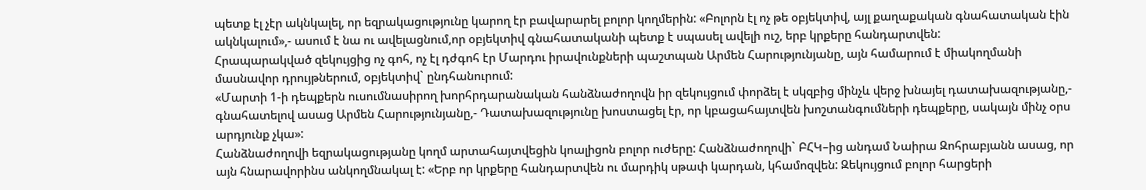պետք էլ չէր ակնկալել, որ եզրակացությունը կարող էր բավարարել բոլոր կողմերին: «Բոլորն էլ ոչ թե օբյեկտիվ, այլ քաղաքական գնահատական էին ակնկալում»,- ասում է նա ու ավելացնում,որ օբյեկտիվ գնահատականի պետք է սպասել ավելի ուշ, երբ կրքերը հանդարտվեն:
Հրապարակված զեկույցից ոչ գոհ, ոչ էլ դժգոհ էր Մարդու իրավունքների պաշտպան Արմեն Հարությունյանը, այն համարում է միակողմանի մասնավոր դրույթներում, օբյեկտիվ` ընդհանուրում:
«Մարտի 1-ի դեպքերն ուսումնասիրող խորհրդարանական հանձնաժողովն իր զեկույցում փորձել է սկզբից մինչև վերջ խնայել դատախազությանը,- գնահատելով ասաց Արմեն Հարությունյանը,- Դատախազությունը խոստացել էր, որ կբացահայտվեն խոշտանգումների դեպքերը, սակայն մինչ օրս արդյունք չկա»:
Հանձնաժողովի եզրակացությանը կողմ արտահայտվեցին կոալիցոն բոլոր ուժերը: Հանձնաժողովի` ԲՀԿ–ից անդամ Նաիրա Զոհրաբյանն ասաց, որ այն հնարավորինս անկողմնակալ է: «Երբ որ կրքերը հանդարտվեն ու մարդիկ սթափ կարդան, կհամոզվեն: Զեկույցում բոլոր հարցերի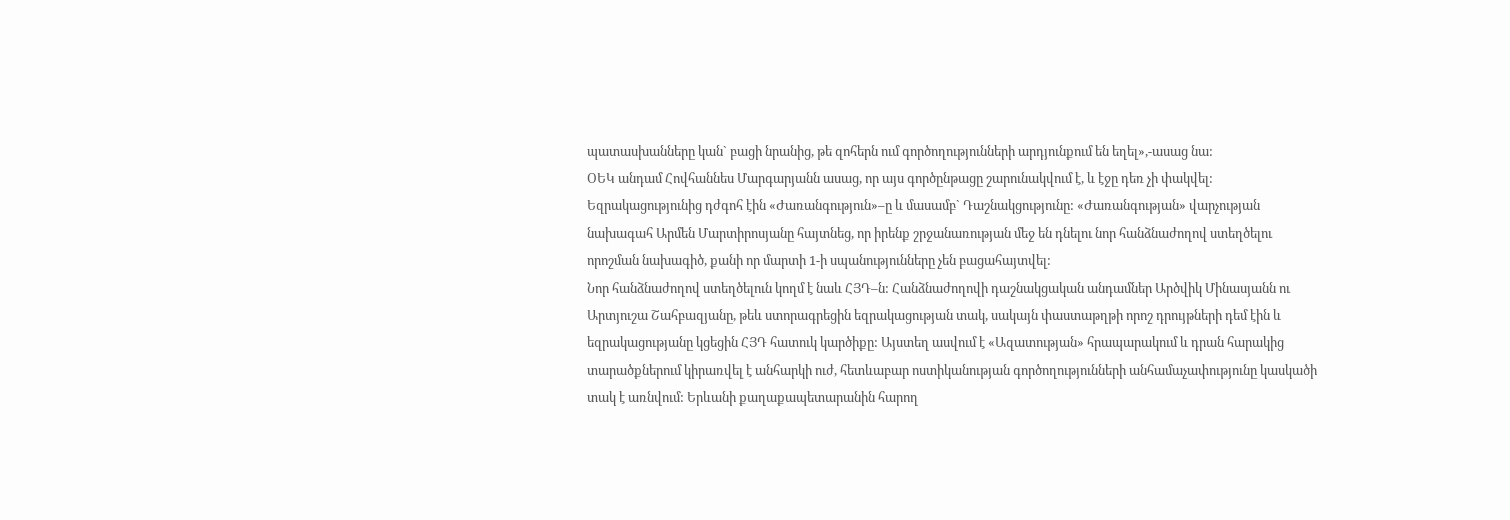պատասխանները կան` բացի նրանից, թե զոհերն ում գործողությունների արդյունքում են եղել»,-ասաց նա:
ՕԵԿ անդամ Հովհաննես Մարգարյանն ասաց, որ այս գործընթացը շարունակվում է, և էջը դեռ չի փակվել:
Եզրակացությունից դժգոհ էին «Ժառանգություն»–ը և մասամբ` Դաշնակցությունը: «Ժառանգության» վարչության նախագահ Արմեն Մարտիրոսյանը հայտնեց, որ իրենք շրջանառության մեջ են դնելու նոր հանձնաժողով ստեղծելու որոշման նախագիծ, քանի որ մարտի 1-ի սպանությունները չեն բացահայտվել:
Նոր հանձնաժողով ստեղծելուն կողմ է նաև ՀՅԴ–ն: Հանձնաժողովի դաշնակցական անդամներ Արծվիկ Մինասյանն ու Արտյուշա Շահբազյանը, թեև ստորագրեցին եզրակացության տակ, սակայն փաստաթղթի որոշ դրույթների դեմ էին և եզրակացությանը կցեցին ՀՅԴ հատուկ կարծիքը: Այստեղ ասվում է «Ազատության» հրապարակում և դրան հարակից տարածքներում կիրառվել է անհարկի ուժ, հետևաբար ոստիկանության գործողությունների անհամաչափությունը կասկածի տակ է առնվում: Երևանի քաղաքապետարանին հարող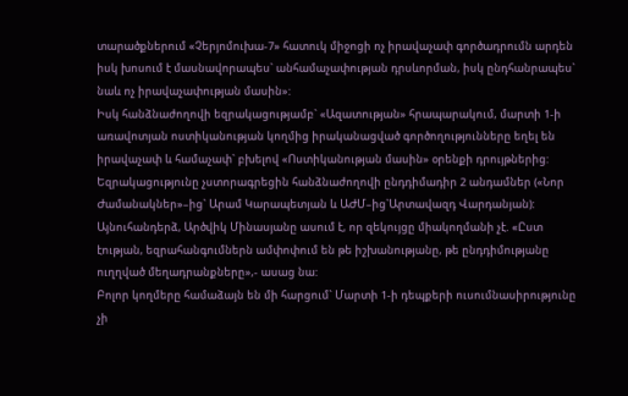տարածքներում «Չերյոմուխա-7» հատուկ միջոցի ոչ իրավաչափ գործադրումն արդեն իսկ խոսում է մասնավորապես` անհամաչափության դրսևորման, իսկ ընդհանրապես` նաև ոչ իրավաչափության մասին»:
Իսկ հանձնաժողովի եզրակացությամբ` «Ազատության» հրապարակում, մարտի 1-ի առավոտյան ոստիկանության կողմից իրականացված գործողությունները եղել են իրավաչափ և համաչափ` բխելով «Ոստիկանության մասին» օրենքի դրույթներից:
Եզրակացությունը չստորագրեցին հանձնաժողովի ընդդիմադիր 2 անդամներ («Նոր Ժամանակներ»–ից` Արամ Կարապետյան և ԱԺՄ–ից`Արտավազդ Վարդանյան):
Այնուհանդերձ, Արծվիկ Մինասյանը ասում է, որ զեկույցը միակողմանի չէ. «Ըստ էության, եզրահանգումներն ամփոփում են թե իշխանությանը, թե ընդդիմությանը ուղղված մեղադրանքները»,- ասաց նա:
Բոլոր կողմերը համաձայն են մի հարցում` Մարտի 1-ի դեպքերի ուսումնասիրությունը չի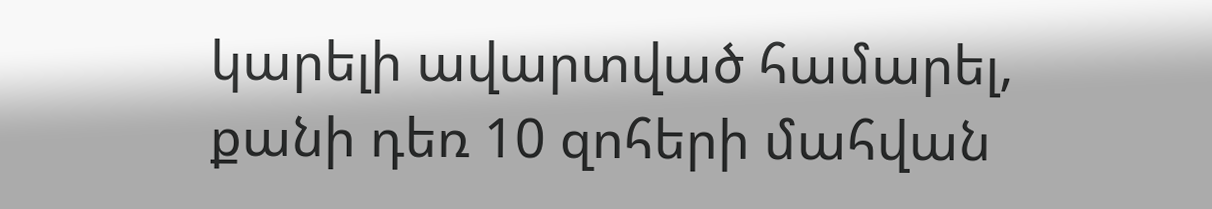կարելի ավարտված համարել, քանի դեռ 10 զոհերի մահվան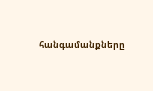հանգամանքները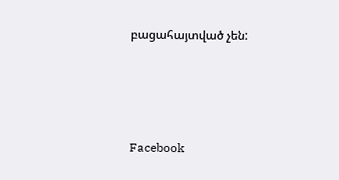բացահայտված չեն:






Facebook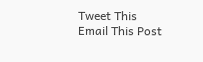Tweet This
Email This Post